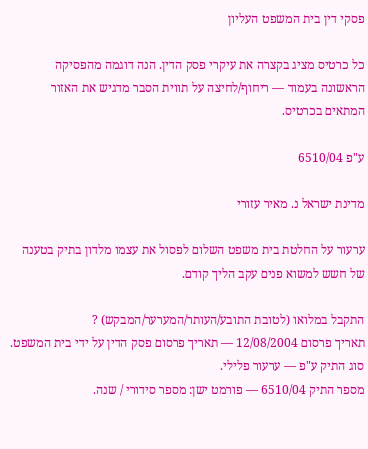פסקי דין בית המשפט העליון

כל כרטיס מציג בקצרה את עיקרי פסק הדין. הנה דוגמה מהפסיקה הראשונה בעמוד — ריחוף/לחיצה על תווית הסבר מדגיש את האזור המתאים בכרטיס.

ע"פ 6510/04

מדינת ישראל נ. מאיר עזורי

ערעור על החלטת בית משפט השלום לפסול את עצמו מלדון בתיק בטענה של חשש למשוא פנים עקב הליך קודם.

התקבל במלואו (לטובת התובע/העותר/המערער/המבקש) ?
תאריך פרסום 12/08/2004 — תאריך פרסום פסק הדין על ידי בית המשפט.
סוג התיק ע"פ — ערעור פלילי.
מספר התיק 6510/04 — פורמט ישן: מספר סידורי / שנה.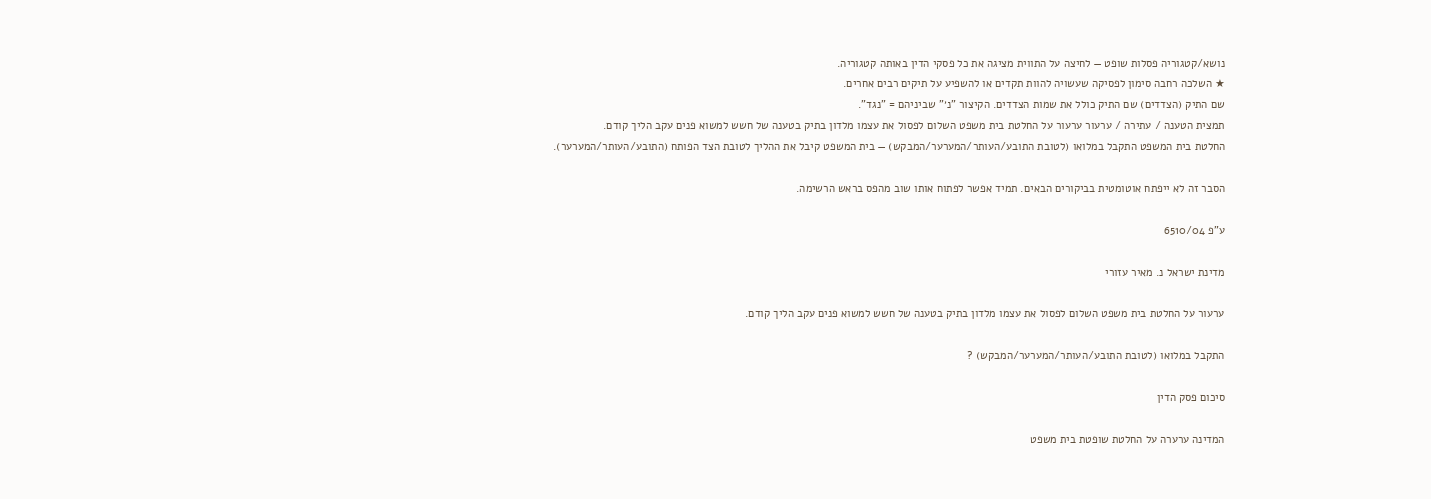נושא/קטגוריה פסלות שופט — לחיצה על התווית מציגה את כל פסקי הדין באותה קטגוריה.
★ השלכה רחבה סימון לפסיקה שעשויה להוות תקדים או להשפיע על תיקים רבים אחרים.
שם התיק (הצדדים) שם התיק כולל את שמות הצדדים. הקיצור "נ׳" שביניהם = "נגד".
תמצית הטענה / עתירה / ערעור ערעור על החלטת בית משפט השלום לפסול את עצמו מלדון בתיק בטענה של חשש למשוא פנים עקב הליך קודם.
החלטת בית המשפט התקבל במלואו (לטובת התובע/העותר/המערער/המבקש) — בית המשפט קיבל את ההליך לטובת הצד הפותח (התובע/העותר/המערער).

הסבר זה לא ייפתח אוטומטית בביקורים הבאים. תמיד אפשר לפתוח אותו שוב מהפס בראש הרשימה.

ע"פ 6510/04

מדינת ישראל נ. מאיר עזורי

ערעור על החלטת בית משפט השלום לפסול את עצמו מלדון בתיק בטענה של חשש למשוא פנים עקב הליך קודם.

התקבל במלואו (לטובת התובע/העותר/המערער/המבקש) ?

סיכום פסק הדין

המדינה ערערה על החלטת שופטת בית משפט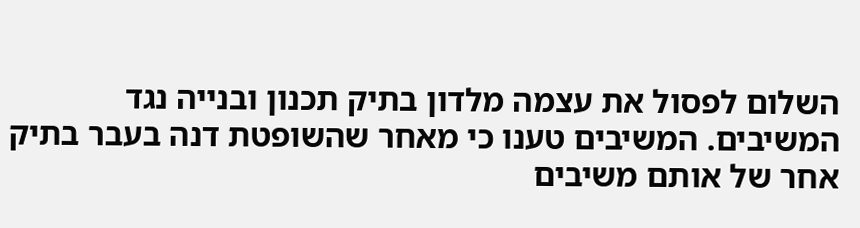השלום לפסול את עצמה מלדון בתיק תכנון ובנייה נגד המשיבים. המשיבים טענו כי מאחר שהשופטת דנה בעבר בתיק אחר של אותם משיבים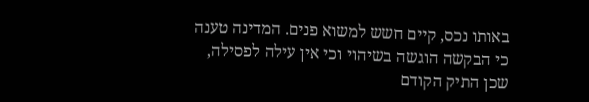באותו נכס, קיים חשש למשוא פנים. המדינה טענה כי הבקשה הוגשה בשיהוי וכי אין עילה לפסילה, שכן התיק הקודם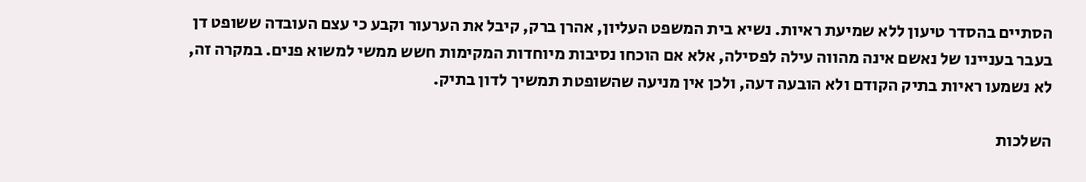הסתיים בהסדר טיעון ללא שמיעת ראיות. נשיא בית המשפט העליון, אהרן ברק, קיבל את הערעור וקבע כי עצם העובדה ששופט דן בעבר בעניינו של נאשם אינה מהווה עילה לפסילה, אלא אם הוכחו נסיבות מיוחדות המקימות חשש ממשי למשוא פנים. במקרה זה, לא נשמעו ראיות בתיק הקודם ולא הובעה דעה, ולכן אין מניעה שהשופטת תמשיך לדון בתיק.

השלכות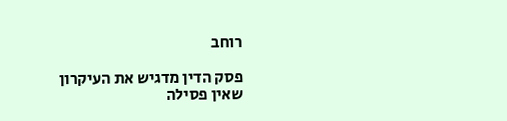רוחב

פסק הדין מדגיש את העיקרון שאין פסילה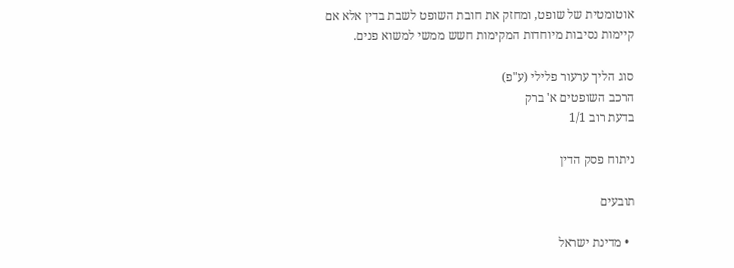אוטומטית של שופט, ומחזק את חובת השופט לשבת בדין אלא אם קיימות נסיבות מיוחדות המקימות חשש ממשי למשוא פנים.

סוג הליך ערעור פלילי (ע"פ)
הרכב השופטים א' ברק
בדעת רוב 1/1

ניתוח פסק הדין

תובעים

  • מדינת ישראל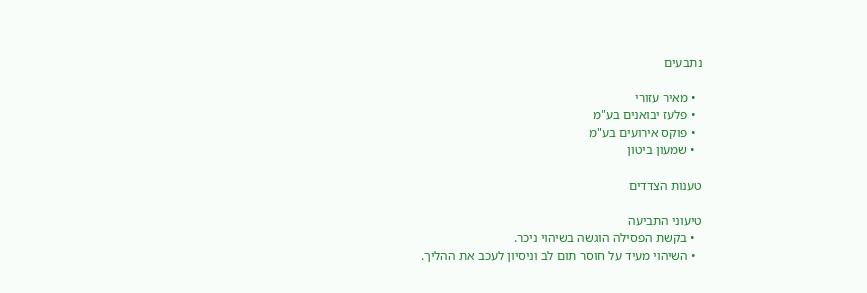נתבעים

  • מאיר עזורי
  • פלעז יבואנים בע"מ
  • פוקס אירועים בע"מ
  • שמעון ביטון

טענות הצדדים

טיעוני התביעה
  • בקשת הפסילה הוגשה בשיהוי ניכר.
  • השיהוי מעיד על חוסר תום לב וניסיון לעכב את ההליך.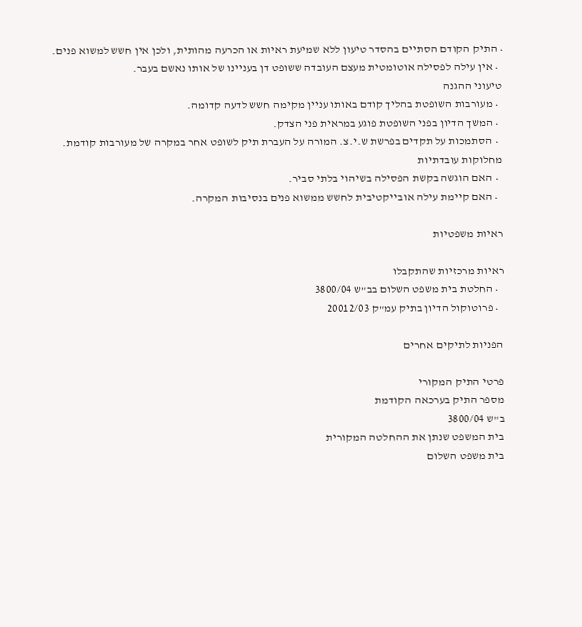• התיק הקודם הסתיים בהסדר טיעון ללא שמיעת ראיות או הכרעה מהותית, ולכן אין חשש למשוא פנים.
  • אין עילה לפסילה אוטומטית מעצם העובדה ששופט דן בעניינו של אותו נאשם בעבר.
טיעוני ההגנה
  • מעורבות השופטת בהליך קודם באותו עניין מקימה חשש לדעה קדומה.
  • המשך הדיון בפני השופטת פוגע במראית פני הצדק.
  • הסתמכות על תקדים בפרשת ש.י.צ. המורה על העברת תיק לשופט אחר במקרה של מעורבות קודמת.
מחלוקות עובדתיות
  • האם הוגשה בקשת הפסילה בשיהוי בלתי סביר.
  • האם קיימת עילה אובייקטיבית לחשש ממשוא פנים בנסיבות המקרה.

ראיות משפטיות

ראיות מרכזיות שהתקבלו
  • החלטת בית משפט השלום בב"ש 3800/04
  • פרוטוקול הדיון בתיק עמ"ק 20012/03

הפניות לתיקים אחרים

פרטי התיק המקורי
מספר התיק בערכאה הקודמת
ב"ש 3800/04
בית המשפט שנתן את ההחלטה המקורית
בית משפט השלום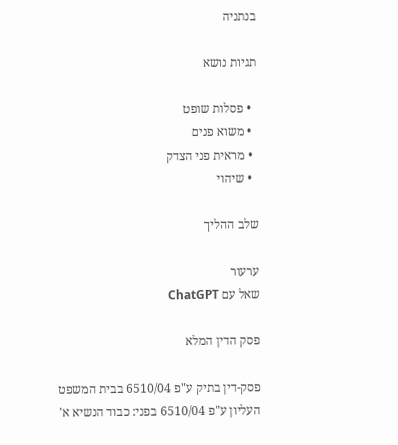בנתניה

תגיות נושא

  • פסלות שופט
  • משוא פנים
  • מראית פני הצדק
  • שיהוי

שלב ההליך

ערעור
שאל עם ChatGPT

פסק הדין המלא

פסק-דין בתיק ע"פ 6510/04 בבית המשפט העליון ע"פ 6510/04 בפני: כבוד הנשיא א'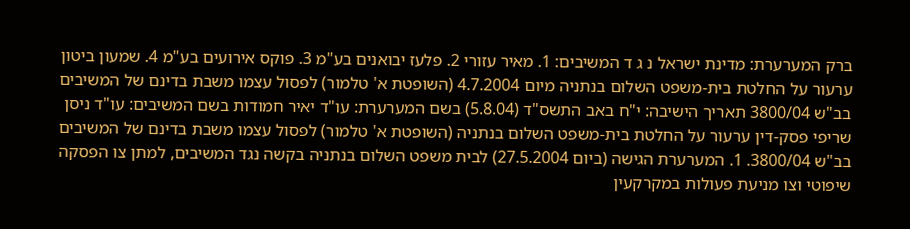ברק המערערת: מדינת ישראל נ ג ד המשיבים: 1. מאיר עזורי 2. פלעז יבואנים בע"מ 3. פוקס אירועים בע"מ 4. שמעון ביטון ערעור על החלטת בית-משפט השלום בנתניה מיום 4.7.2004 (השופטת א' טלמור) לפסול עצמו משבת בדינם של המשיבים בב"ש 3800/04 תאריך הישיבה: י"ח באב התשס"ד (5.8.04) בשם המערערת: עו"ד יאיר חמודות בשם המשיבים: עו"ד ניסן שריפי פסק-דין ערעור על החלטת בית-משפט השלום בנתניה (השופטת א' טלמור) לפסול עצמו משבת בדינם של המשיבים בב"ש 3800/04. 1. המערערת הגישה (ביום 27.5.2004) לבית משפט השלום בנתניה בקשה נגד המשיבים, למתן צו הפסקה שיפוטי וצו מניעת פעולות במקרקעין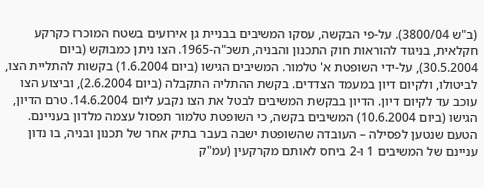(ב"ש 3800/04). על-פי הבקשה, עסקו המשיבים בבניית גן אירועים בשטח המוכרז כקרקע חקלאית, בניגוד להוראות חוק התכנון והבניה, תשכ"ה-1965. הצו ניתן כמבוקש (ביום 30.5.2004), על-ידי השופטת א' טלמור. המשיבים הגישו (ביום 1.6.2004) בקשות להתליית הצו, לביטולו, ולקיום דיון במעמד הצדדים. בקשת ההתליה התקבלה (ביום 2.6.2004), וביצוע הצו עוכב עד לקיום דיון. הדיון בבקשת המשיבים לבטל את הצו נקבע ליום 14.6.2004. טרם הדיון, הגישו (ביום 10.6.2004) המשיבים בקשה, כי השופטת טלמור תפסול עצמה מלדון בעניינם. הטעם שנטען לפסילה – העובדה שהשופטת ישבה בעבר בתיק אחר של תכנון ובניה, בו נדון עניינם של המשיבים 1 ו-2 ביחס לאותם מקרקעין (עמ"ק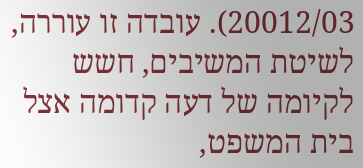20012/03). עובדה זו עוררה, לשיטת המשיבים, חשש לקיומה של דעה קדומה אצל בית המשפט,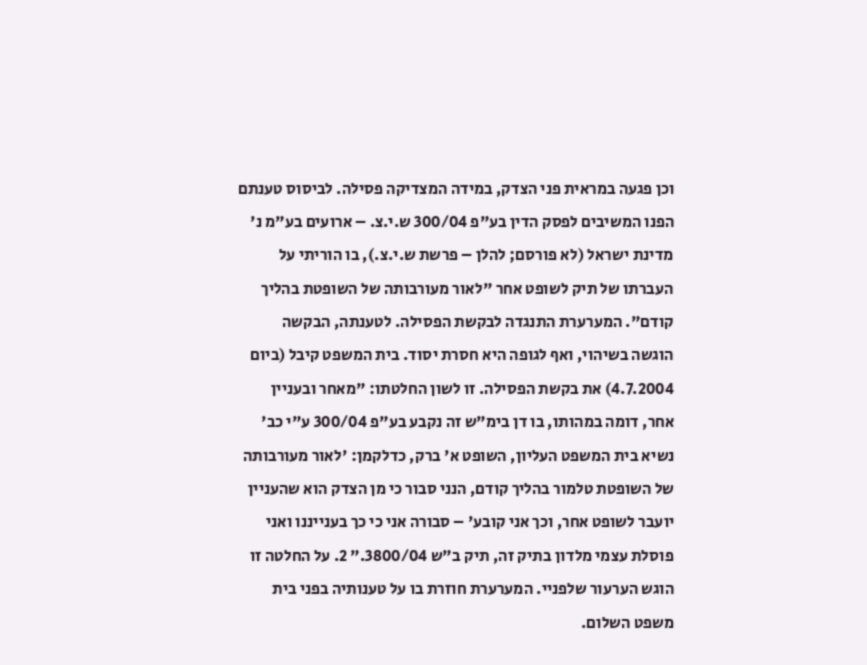וכן פגעה במראית פני הצדק, במידה המצדיקה פסילה. לביסוס טענתם הפנו המשיבים לפסק הדין בע"פ 300/04 ש.י.צ. – ארועים בע"מ נ' מדינת ישראל (לא פורסם; להלן – פרשת ש.י.צ.), בו הוריתי על העברתו של תיק לשופט אחר "לאור מעורבותה של השופטת בהליך קודם". המערערת התנגדה לבקשת הפסילה. לטענתה, הבקשה הוגשה בשיהוי, ואף לגופה היא חסרת יסוד. בית המשפט קיבל (ביום 4.7.2004) את בקשת הפסילה. זו לשון החלטתו: "מאחר ובעניין אחר, דומה במהותו, בו דן בימ"ש זה נקבע בע"פ 300/04 ע"י כב' נשיא בית המשפט העליון, השופט א' ברק, כדלקמן: 'לאור מעורבותה של השופטת טלמור בהליך קודם, הנני סבור כי מן הצדק הוא שהעניין יועבר לשופט אחר, וכך אני קובע' – סבורה אני כי כך בענייננו ואני פוסלת עצמי מלדון בתיק זה, תיק ב"ש 3800/04." 2. על החלטה זו הוגש הערעור שלפניי. המערערת חוזרת בו על טענותיה בפני בית משפט השלום.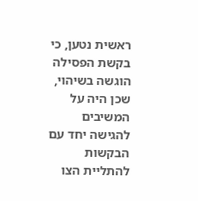ראשית נטען, כי בקשת הפסילה הוגשה בשיהוי, שכן היה על המשיבים להגישה יחד עם הבקשות להתליית הצו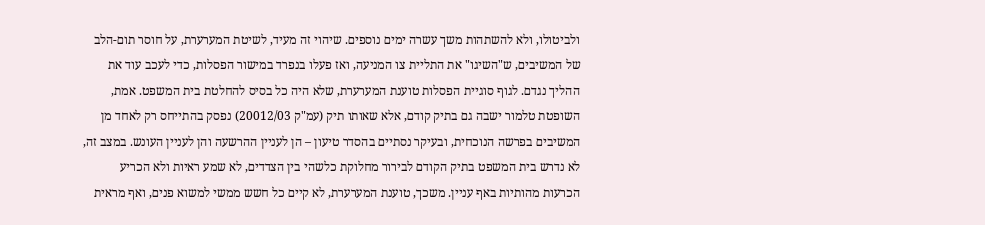ולביטולו, ולא להשתהות משך עשרה ימים נוספים. שיהוי זה מעיד, לשיטת המערערת, על חוסר תום-הלב של המשיבים, ש"השיגו" את התליית צו המניעה, ואז פעלו בנפרד במישור הפסלות, כדי לעכב עוד את ההליך נגדם. לגוף סוגיית הפסלות טוענת המערערת, שלא היה כל בסיס להחלטת בית המשפט. אמת, השופטת טלמור ישבה גם בתיק קודם, אלא שאותו תיק (עמ"ק 20012/03) נפסק בהתייחס רק לאחד מן המשיבים בפרשה הנוכחית, ובעיקר נסתיים בהסדר טיעון – הן לעניין ההרשעה והן לעניין העונש. במצב זה, לא נדרש בית המשפט בתיק הקודם לבירור מחלוקת כלשהי בין הצדדים, לא שמע ראיות ולא הכריע הכרעות מהותיות באף עניין. משכך, טוענת המערערת, לא קיים כל חשש ממשי למשוא פנים, ואף מראית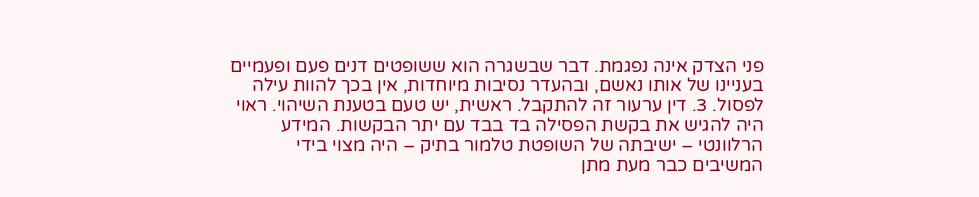פני הצדק אינה נפגמת. דבר שבשגרה הוא ששופטים דנים פעם ופעמיים בעניינו של אותו נאשם, ובהעדר נסיבות מיוחדות, אין בכך להוות עילה לפסול. 3. דין ערעור זה להתקבל. ראשית, יש טעם בטענת השיהוי. ראוי היה להגיש את בקשת הפסילה בד בבד עם יתר הבקשות. המידע הרלוונטי – ישיבתה של השופטת טלמור בתיק – היה מצוי בידי המשיבים כבר מעת מתן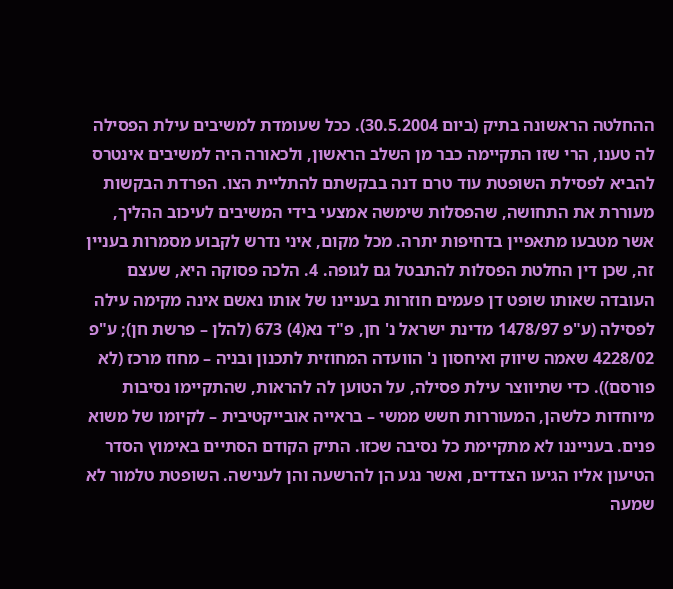ההחלטה הראשונה בתיק (ביום 30.5.2004). ככל שעומדת למשיבים עילת הפסילה לה טענו, הרי שזו התקיימה כבר מן השלב הראשון, ולכאורה היה למשיבים אינטרס להביא לפסילת השופטת עוד טרם דנה בבקשתם להתליית הצו. הפרדת הבקשות מעוררת את התחושה, שהפסלות שימשה אמצעי בידי המשיבים לעיכוב ההליך, אשר מטבעו מתאפיין בדחיפות יתרה. מכל מקום, איני נדרש לקבוע מסמרות בעניין זה, שכן דין החלטת הפסלות להתבטל גם לגופה. 4. הלכה פסוקה היא, שעצם העובדה שאותו שופט דן פעמים חוזרות בעניינו של אותו נאשם אינה מקימה עילה לפסילה (ע"פ 1478/97 מדינת ישראל נ' חן, פ"ד נא(4) 673 (להלן – פרשת חן); ע"פ 4228/02 שאמה שיווק ואיחסון נ' הוועדה המחוזית לתכנון ובניה – מחוז מרכז (לא פורסם)). כדי שתיווצר עילת פסילה, על הטוען לה להראות, שהתקיימו נסיבות מיוחדות כלשהן, המעוררות חשש ממשי – בראייה אובייקטיבית – לקיומו של משוא פנים. בענייננו לא מתקיימת כל נסיבה שכזו. התיק הקודם הסתיים באימוץ הסדר הטיעון אליו הגיעו הצדדים, ואשר נגע הן להרשעה והן לענישה. השופטת טלמור לא שמעה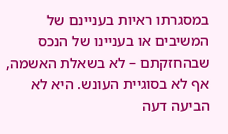במסגרתו ראיות בעניינם של המשיבים או בעניינו של הנכס שבהחזקתם – לא בשאלת האשמה, אף לא בסוגיית העונש. היא לא הביעה דעה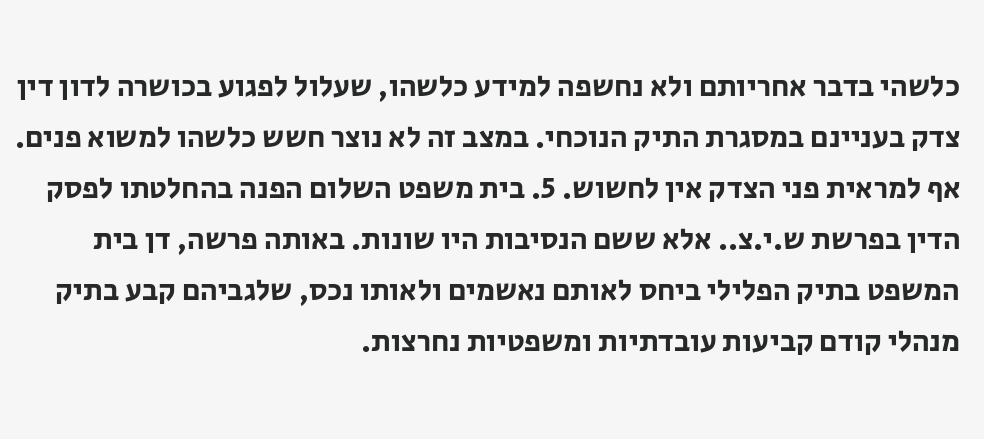כלשהי בדבר אחריותם ולא נחשפה למידע כלשהו, שעלול לפגוע בכושרה לדון דין צדק בעניינם במסגרת התיק הנוכחי. במצב זה לא נוצר חשש כלשהו למשוא פנים. אף למראית פני הצדק אין לחשוש. 5. בית משפט השלום הפנה בהחלטתו לפסק הדין בפרשת ש.י.צ.. אלא ששם הנסיבות היו שונות. באותה פרשה, דן בית המשפט בתיק הפלילי ביחס לאותם נאשמים ולאותו נכס, שלגביהם קבע בתיק מנהלי קודם קביעות עובדתיות ומשפטיות נחרצות.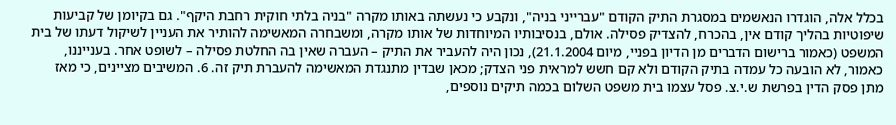בכלל אלה, הוגדרו הנאשמים במסגרת התיק הקודם "עברייני בניה", ונקבע כי נעשתה באותו מקרה "בניה בלתי חוקית רחבת היקף". גם בקיומן של קביעות שיפוטיות בהליך קודם אין, בהכרח, להצדיק פסילה. אולם, בנסיבותיו המיוחדות של אותו מקרה, ומשבחרה המאשימה להותיר את העניין לשיקול דעתו של בית המשפט (כאמור ברישום הדברים מן הדיון בפניי, מיום 21.1.2004), נכון היה להעביר את התיק – העברה שאין בה החלטת פסילה – לשופט אחר. בענייננו, כאמור, לא הובעה כל עמדה בתיק הקודם ולא קם חשש למראית פני הצדק; מכאן שבדין מתנגדת המאשימה להעברת תיק זה. 6. המשיבים מציינים, כי מאז מתן פסק הדין בפרשת ש.י.צ. פסל עצמו בית משפט השלום בכמה תיקים נוספים,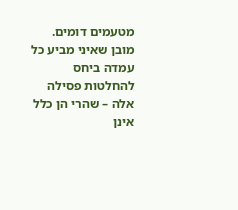מטעמים דומים. מובן שאיני מביע כל עמדה ביחס להחלטות פסילה אלה – שהרי הן כלל אינן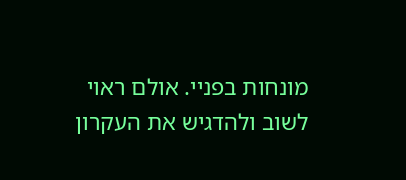מונחות בפניי. אולם ראוי לשוב ולהדגיש את העקרון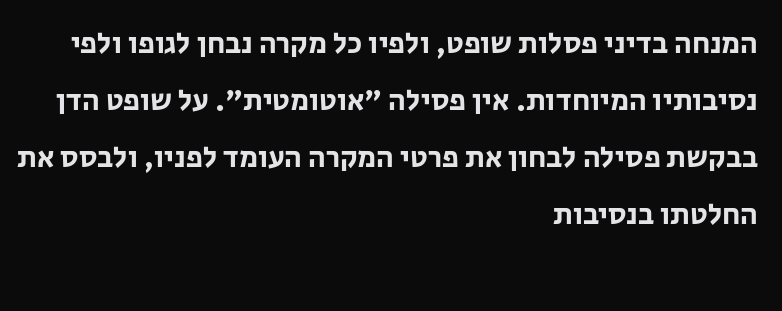המנחה בדיני פסלות שופט, ולפיו כל מקרה נבחן לגופו ולפי נסיבותיו המיוחדות. אין פסילה "אוטומטית". על שופט הדן בבקשת פסילה לבחון את פרטי המקרה העומד לפניו, ולבסס את החלטתו בנסיבות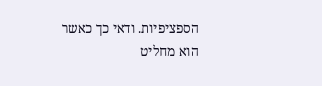הספציפיות. ודאי כך כאשר הוא מחליט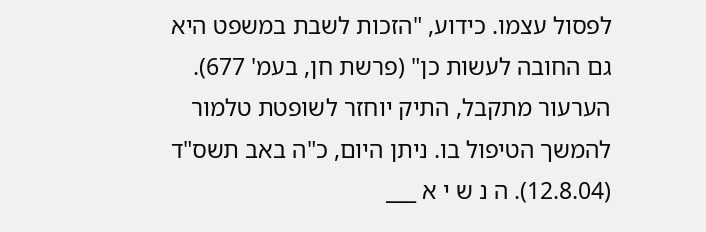לפסול עצמו. כידוע, "הזכות לשבת במשפט היא גם החובה לעשות כן" (פרשת חן, בעמ' 677). הערעור מתקבל, התיק יוחזר לשופטת טלמור להמשך הטיפול בו. ניתן היום, כ"ה באב תשס"ד (12.8.04). ה נ ש י א ___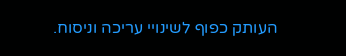העותק כפוף לשינויי עריכה וניסוח.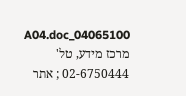04065100_A04.doc מרכז מידע, טל' 02-6750444 ; אתר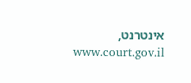אינטרנט, www.court.gov.il